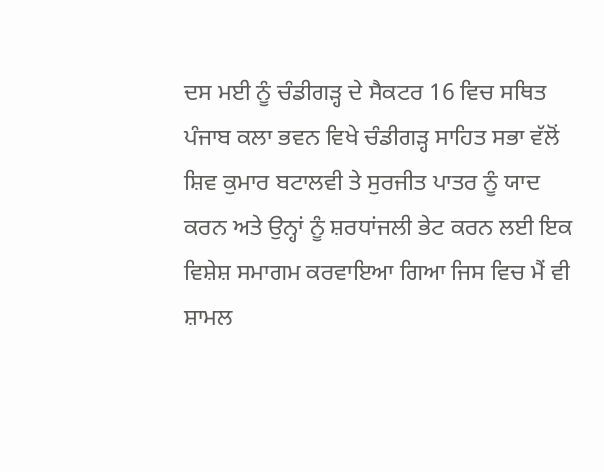ਦਸ ਮਈ ਨੂੰ ਚੰਡੀਗੜ੍ਹ ਦੇ ਸੈਕਟਰ 16 ਵਿਚ ਸਥਿਤ ਪੰਜਾਬ ਕਲਾ ਭਵਨ ਵਿਖੇ ਚੰਡੀਗੜ੍ਹ ਸਾਹਿਤ ਸਭਾ ਵੱਲੋਂ ਸ਼ਿਵ ਕੁਮਾਰ ਬਟਾਲਵੀ ਤੇ ਸੁਰਜੀਤ ਪਾਤਰ ਨੂੰ ਯਾਦ ਕਰਨ ਅਤੇ ਉਨ੍ਹਾਂ ਨੂੰ ਸ਼ਰਧਾਂਜਲੀ ਭੇਟ ਕਰਨ ਲਈ ਇਕ ਵਿਸ਼ੇਸ਼ ਸਮਾਗਮ ਕਰਵਾਇਆ ਗਿਆ ਜਿਸ ਵਿਚ ਮੈਂ ਵੀ ਸ਼ਾਮਲ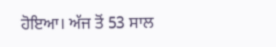ਹੋਇਆ। ਅੱਜ ਤੋਂ 53 ਸਾਲ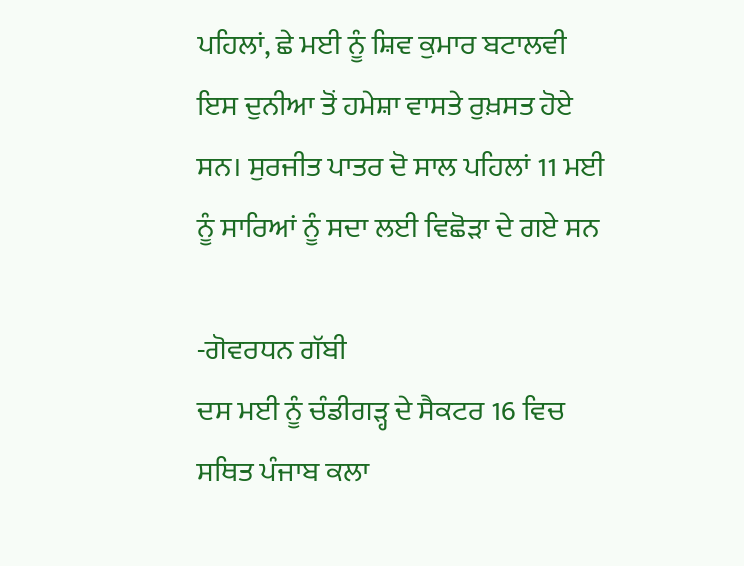ਪਹਿਲਾਂ, ਛੇ ਮਈ ਨੂੰ ਸ਼ਿਵ ਕੁਮਾਰ ਬਟਾਲਵੀ ਇਸ ਦੁਨੀਆ ਤੋਂ ਹਮੇਸ਼ਾ ਵਾਸਤੇ ਰੁਖ਼ਸਤ ਹੋਏ ਸਨ। ਸੁਰਜੀਤ ਪਾਤਰ ਦੋ ਸਾਲ ਪਹਿਲਾਂ 11 ਮਈ ਨੂੰ ਸਾਰਿਆਂ ਨੂੰ ਸਦਾ ਲਈ ਵਿਛੋੜਾ ਦੇ ਗਏ ਸਨ

-ਗੋਵਰਧਨ ਗੱਬੀ
ਦਸ ਮਈ ਨੂੰ ਚੰਡੀਗੜ੍ਹ ਦੇ ਸੈਕਟਰ 16 ਵਿਚ ਸਥਿਤ ਪੰਜਾਬ ਕਲਾ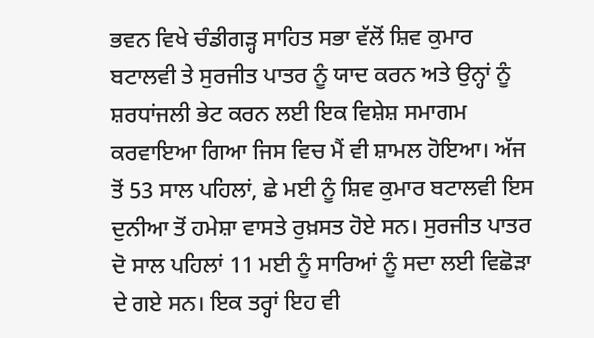ਭਵਨ ਵਿਖੇ ਚੰਡੀਗੜ੍ਹ ਸਾਹਿਤ ਸਭਾ ਵੱਲੋਂ ਸ਼ਿਵ ਕੁਮਾਰ ਬਟਾਲਵੀ ਤੇ ਸੁਰਜੀਤ ਪਾਤਰ ਨੂੰ ਯਾਦ ਕਰਨ ਅਤੇ ਉਨ੍ਹਾਂ ਨੂੰ ਸ਼ਰਧਾਂਜਲੀ ਭੇਟ ਕਰਨ ਲਈ ਇਕ ਵਿਸ਼ੇਸ਼ ਸਮਾਗਮ ਕਰਵਾਇਆ ਗਿਆ ਜਿਸ ਵਿਚ ਮੈਂ ਵੀ ਸ਼ਾਮਲ ਹੋਇਆ। ਅੱਜ ਤੋਂ 53 ਸਾਲ ਪਹਿਲਾਂ, ਛੇ ਮਈ ਨੂੰ ਸ਼ਿਵ ਕੁਮਾਰ ਬਟਾਲਵੀ ਇਸ ਦੁਨੀਆ ਤੋਂ ਹਮੇਸ਼ਾ ਵਾਸਤੇ ਰੁਖ਼ਸਤ ਹੋਏ ਸਨ। ਸੁਰਜੀਤ ਪਾਤਰ ਦੋ ਸਾਲ ਪਹਿਲਾਂ 11 ਮਈ ਨੂੰ ਸਾਰਿਆਂ ਨੂੰ ਸਦਾ ਲਈ ਵਿਛੋੜਾ ਦੇ ਗਏ ਸਨ। ਇਕ ਤਰ੍ਹਾਂ ਇਹ ਵੀ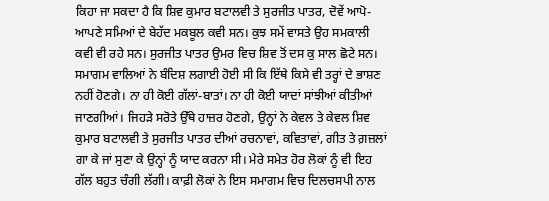ਕਿਹਾ ਜਾ ਸਕਦਾ ਹੈ ਕਿ ਸ਼ਿਵ ਕੁਮਾਰ ਬਟਾਲਵੀ ਤੇ ਸੁਰਜੀਤ ਪਾਤਰ, ਦੋਵੇਂ ਆਪੋ-ਆਪਣੇ ਸਮਿਆਂ ਦੇ ਬੇਹੱਦ ਮਕਬੂਲ ਕਵੀ ਸਨ। ਕੁਝ ਸਮੇਂ ਵਾਸਤੇ ਉਹ ਸਮਕਾਲੀ ਕਵੀ ਵੀ ਰਹੇ ਸਨ। ਸੁਰਜੀਤ ਪਾਤਰ ਉਮਰ ਵਿਚ ਸ਼ਿਵ ਤੋਂ ਦਸ ਕੁ ਸਾਲ ਛੋਟੇ ਸਨ। ਸਮਾਗਮ ਵਾਲਿਆਂ ਨੇ ਬੰਦਿਸ਼ ਲਗਾਈ ਹੋਈ ਸੀ ਕਿ ਇੱਥੇ ਕਿਸੇ ਵੀ ਤਰ੍ਹਾਂ ਦੇ ਭਾਸ਼ਣ ਨਹੀਂ ਹੋਣਗੇ। ਨਾ ਹੀ ਕੋਈ ਗੱਲਾਂ-ਬਾਤਾਂ। ਨਾ ਹੀ ਕੋਈ ਯਾਦਾਂ ਸਾਂਝੀਆਂ ਕੀਤੀਆਂ ਜਾਣਗੀਆਂ। ਜਿਹੜੇ ਸਰੋਤੇ ਉੱਥੇ ਹਾਜ਼ਰ ਹੋਣਗੇ, ਉਨ੍ਹਾਂ ਨੇ ਕੇਵਲ ਤੇ ਕੇਵਲ ਸ਼ਿਵ ਕੁਮਾਰ ਬਟਾਲਵੀ ਤੇ ਸੁਰਜੀਤ ਪਾਤਰ ਦੀਆਂ ਰਚਨਾਵਾਂ, ਕਵਿਤਾਵਾਂ, ਗੀਤ ਤੇ ਗ਼ਜ਼ਲਾਂ ਗਾ ਕੇ ਜਾਂ ਸੁਣਾ ਕੇ ਉਨ੍ਹਾਂ ਨੂੰ ਯਾਦ ਕਰਨਾ ਸੀ। ਮੇਰੇ ਸਮੇਤ ਹੋਰ ਲੋਕਾਂ ਨੂੰ ਵੀ ਇਹ ਗੱਲ ਬਹੁਤ ਚੰਗੀ ਲੱਗੀ। ਕਾਫ਼ੀ ਲੋਕਾਂ ਨੇ ਇਸ ਸਮਾਗਮ ਵਿਚ ਦਿਲਚਸਪੀ ਨਾਲ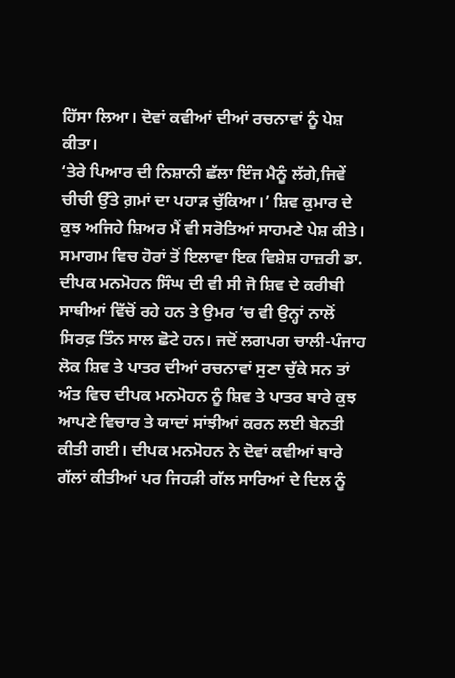ਹਿੱਸਾ ਲਿਆ। ਦੋਵਾਂ ਕਵੀਆਂ ਦੀਆਂ ਰਚਨਾਵਾਂ ਨੂੰ ਪੇਸ਼ ਕੀਤਾ।
‘ਤੇਰੇ ਪਿਆਰ ਦੀ ਨਿਸ਼ਾਨੀ ਛੱਲਾ ਇੰਜ ਮੈਨੂੰ ਲੱਗੇ,ਜਿਵੇਂ ਚੀਚੀ ਉੱਤੇ ਗ਼ਮਾਂ ਦਾ ਪਹਾੜ ਚੁੱਕਿਆ।’ ਸ਼ਿਵ ਕੁਮਾਰ ਦੇ ਕੁਝ ਅਜਿਹੇ ਸ਼ਿਅਰ ਮੈਂ ਵੀ ਸਰੋਤਿਆਂ ਸਾਹਮਣੇ ਪੇਸ਼ ਕੀਤੇ। ਸਮਾਗਮ ਵਿਚ ਹੋਰਾਂ ਤੋਂ ਇਲਾਵਾ ਇਕ ਵਿਸ਼ੇਸ਼ ਹਾਜ਼ਰੀ ਡਾ. ਦੀਪਕ ਮਨਮੋਹਨ ਸਿੰਘ ਦੀ ਵੀ ਸੀ ਜੋ ਸ਼ਿਵ ਦੇ ਕਰੀਬੀ ਸਾਥੀਆਂ ਵਿੱਚੋਂ ਰਹੇ ਹਨ ਤੇ ਉਮਰ ’ਚ ਵੀ ਉਨ੍ਹਾਂ ਨਾਲੋਂ ਸਿਰਫ਼ ਤਿੰਨ ਸਾਲ ਛੋਟੇ ਹਨ। ਜਦੋਂ ਲਗਪਗ ਚਾਲੀ-ਪੰਜਾਹ ਲੋਕ ਸ਼ਿਵ ਤੇ ਪਾਤਰ ਦੀਆਂ ਰਚਨਾਵਾਂ ਸੁਣਾ ਚੁੱਕੇ ਸਨ ਤਾਂ ਅੰਤ ਵਿਚ ਦੀਪਕ ਮਨਮੋਹਨ ਨੂੰ ਸ਼ਿਵ ਤੇ ਪਾਤਰ ਬਾਰੇ ਕੁਝ ਆਪਣੇ ਵਿਚਾਰ ਤੇ ਯਾਦਾਂ ਸਾਂਝੀਆਂ ਕਰਨ ਲਈ ਬੇਨਤੀ ਕੀਤੀ ਗਈ। ਦੀਪਕ ਮਨਮੋਹਨ ਨੇ ਦੋਵਾਂ ਕਵੀਆਂ ਬਾਰੇ ਗੱਲਾਂ ਕੀਤੀਆਂ ਪਰ ਜਿਹੜੀ ਗੱਲ ਸਾਰਿਆਂ ਦੇ ਦਿਲ ਨੂੰ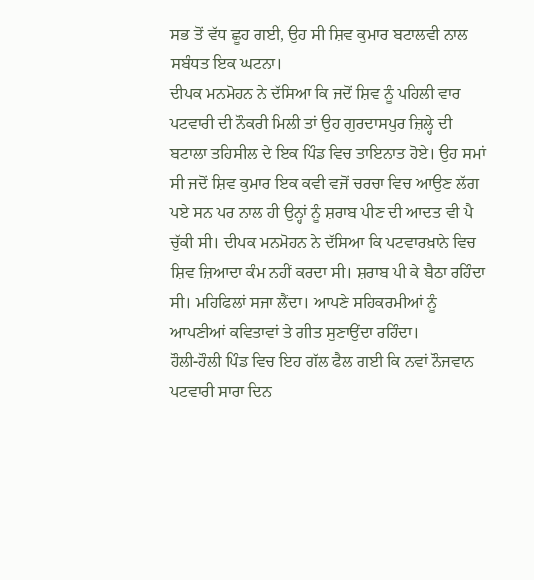ਸਭ ਤੋਂ ਵੱਧ ਛੂਹ ਗਈ, ਉਹ ਸੀ ਸ਼ਿਵ ਕੁਮਾਰ ਬਟਾਲਵੀ ਨਾਲ ਸਬੰਧਤ ਇਕ ਘਟਨਾ।
ਦੀਪਕ ਮਨਮੋਹਨ ਨੇ ਦੱਸਿਆ ਕਿ ਜਦੋਂ ਸ਼ਿਵ ਨੂੰ ਪਹਿਲੀ ਵਾਰ ਪਟਵਾਰੀ ਦੀ ਨੌਕਰੀ ਮਿਲੀ ਤਾਂ ਉਹ ਗੁਰਦਾਸਪੁਰ ਜ਼ਿਲ੍ਹੇ ਦੀ ਬਟਾਲਾ ਤਹਿਸੀਲ ਦੇ ਇਕ ਪਿੰਡ ਵਿਚ ਤਾਇਨਾਤ ਹੋਏ। ਉਹ ਸਮਾਂ ਸੀ ਜਦੋਂ ਸ਼ਿਵ ਕੁਮਾਰ ਇਕ ਕਵੀ ਵਜੋਂ ਚਰਚਾ ਵਿਚ ਆਉਣ ਲੱਗ ਪਏ ਸਨ ਪਰ ਨਾਲ ਹੀ ਉਨ੍ਹਾਂ ਨੂੰ ਸ਼ਰਾਬ ਪੀਣ ਦੀ ਆਦਤ ਵੀ ਪੈ ਚੁੱਕੀ ਸੀ। ਦੀਪਕ ਮਨਮੋਹਨ ਨੇ ਦੱਸਿਆ ਕਿ ਪਟਵਾਰਖ਼ਾਨੇ ਵਿਚ ਸ਼ਿਵ ਜ਼ਿਆਦਾ ਕੰਮ ਨਹੀਂ ਕਰਦਾ ਸੀ। ਸ਼ਰਾਬ ਪੀ ਕੇ ਬੈਠਾ ਰਹਿੰਦਾ ਸੀ। ਮਹਿਫਿਲਾਂ ਸਜਾ ਲੈਂਦਾ। ਆਪਣੇ ਸਹਿਕਰਮੀਆਂ ਨੂੰ ਆਪਣੀਆਂ ਕਵਿਤਾਵਾਂ ਤੇ ਗੀਤ ਸੁਣਾਉਂਦਾ ਰਹਿੰਦਾ।
ਹੌਲੀ-ਹੌਲੀ ਪਿੰਡ ਵਿਚ ਇਹ ਗੱਲ ਫੈਲ ਗਈ ਕਿ ਨਵਾਂ ਨੌਜਵਾਨ ਪਟਵਾਰੀ ਸਾਰਾ ਦਿਨ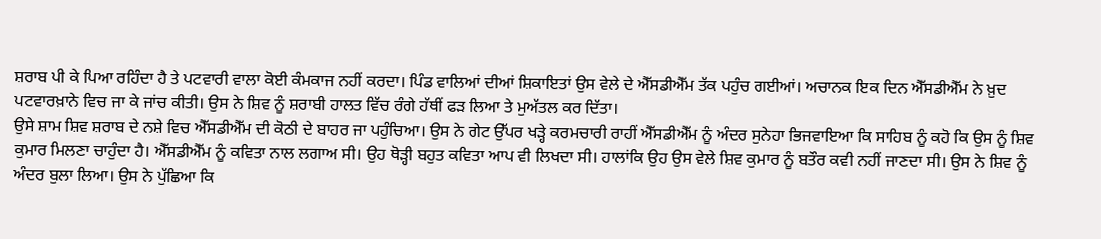ਸ਼ਰਾਬ ਪੀ ਕੇ ਪਿਆ ਰਹਿੰਦਾ ਹੈ ਤੇ ਪਟਵਾਰੀ ਵਾਲਾ ਕੋਈ ਕੰਮਕਾਜ ਨਹੀਂ ਕਰਦਾ। ਪਿੰਡ ਵਾਲਿਆਂ ਦੀਆਂ ਸ਼ਿਕਾਇਤਾਂ ਉਸ ਵੇਲੇ ਦੇ ਐੱਸਡੀਐੱਮ ਤੱਕ ਪਹੁੰਚ ਗਈਆਂ। ਅਚਾਨਕ ਇਕ ਦਿਨ ਐੱਸਡੀਐੱਮ ਨੇ ਖ਼ੁਦ ਪਟਵਾਰਖ਼ਾਨੇ ਵਿਚ ਜਾ ਕੇ ਜਾਂਚ ਕੀਤੀ। ਉਸ ਨੇ ਸ਼ਿਵ ਨੂੰ ਸ਼ਰਾਬੀ ਹਾਲਤ ਵਿੱਚ ਰੰਗੇ ਹੱਥੀਂ ਫੜ ਲਿਆ ਤੇ ਮੁਅੱਤਲ ਕਰ ਦਿੱਤਾ।
ਉਸੇ ਸ਼ਾਮ ਸ਼ਿਵ ਸ਼ਰਾਬ ਦੇ ਨਸ਼ੇ ਵਿਚ ਐੱਸਡੀਐੱਮ ਦੀ ਕੋਠੀ ਦੇ ਬਾਹਰ ਜਾ ਪਹੁੰਚਿਆ। ਉਸ ਨੇ ਗੇਟ ਉੱਪਰ ਖੜ੍ਹੇ ਕਰਮਚਾਰੀ ਰਾਹੀਂ ਐੱਸਡੀਐੱਮ ਨੂੰ ਅੰਦਰ ਸੁਨੇਹਾ ਭਿਜਵਾਇਆ ਕਿ ਸਾਹਿਬ ਨੂੰ ਕਹੋ ਕਿ ਉਸ ਨੂੰ ਸ਼ਿਵ ਕੁਮਾਰ ਮਿਲਣਾ ਚਾਹੁੰਦਾ ਹੈ। ਐੱਸਡੀਐੱਮ ਨੂੰ ਕਵਿਤਾ ਨਾਲ ਲਗਾਅ ਸੀ। ਉਹ ਥੋੜ੍ਹੀ ਬਹੁਤ ਕਵਿਤਾ ਆਪ ਵੀ ਲਿਖਦਾ ਸੀ। ਹਾਲਾਂਕਿ ਉਹ ਉਸ ਵੇਲੇ ਸ਼ਿਵ ਕੁਮਾਰ ਨੂੰ ਬਤੌਰ ਕਵੀ ਨਹੀਂ ਜਾਣਦਾ ਸੀ। ਉਸ ਨੇ ਸ਼ਿਵ ਨੂੰ ਅੰਦਰ ਬੁਲਾ ਲਿਆ। ਉਸ ਨੇ ਪੁੱਛਿਆ ਕਿ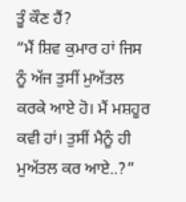ਤੂੰ ਕੌਣ ਹੈਂ?
“ਮੈਂ ਸ਼ਿਵ ਕੁਮਾਰ ਹਾਂ ਜਿਸ ਨੂੰ ਅੱਜ ਤੁਸੀਂ ਮੁਅੱਤਲ ਕਰਕੇ ਆਏ ਹੋ। ਮੈਂ ਮਸ਼ਹੂਰ ਕਵੀ ਹਾਂ। ਤੁਸੀਂ ਮੈਨੂੰ ਹੀ ਮੁਅੱਤਲ ਕਰ ਆਏ..?”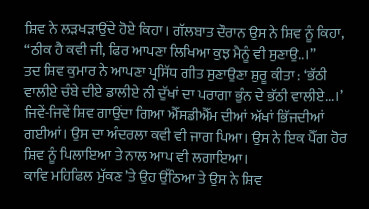ਸ਼ਿਵ ਨੇ ਲੜਖੜਾਉਂਦੇ ਹੋਏ ਕਿਹਾ। ਗੱਲਬਾਤ ਦੌਰਾਨ ਉਸ ਨੇ ਸ਼ਿਵ ਨੂੰ ਕਿਹਾ, “ਠੀਕ ਹੈ ਕਵੀ ਜੀ, ਫਿਰ ਆਪਣਾ ਲਿਖਿਆ ਕੁਝ ਮੈਨੂੰ ਵੀ ਸੁਣਾਉ..।”
ਤਦ ਸ਼ਿਵ ਕੁਮਾਰ ਨੇ ਆਪਣਾ ਪ੍ਰਸਿੱਧ ਗੀਤ ਸੁਣਾਉਣਾ ਸ਼ੁਰੂ ਕੀਤਾ : ‘ਭੱਠੀ ਵਾਲੀਏ ਚੰਬੇ ਦੀਏ ਡਾਲੀਏ ਨੀ ਦੁੱਖਾਂ ਦਾ ਪਰਾਗਾ ਭੁੰਨ ਦੇ ਭੱਠੀ ਵਾਲੀਏ...।’ ਜਿਵੇਂ-ਜਿਵੇਂ ਸ਼ਿਵ ਗਾਉਂਦਾ ਗਿਆ ਐੱਸਡੀਐੱਮ ਦੀਆਂ ਅੱਖਾਂ ਭਿੱਜਦੀਆਂ ਗਈਆਂ। ਉਸ ਦਾ ਅੰਦਰਲਾ ਕਵੀ ਵੀ ਜਾਗ ਪਿਆ। ਉਸ ਨੇ ਇਕ ਪੈੱਗ ਹੋਰ ਸ਼ਿਵ ਨੂੰ ਪਿਲਾਇਆ ਤੇ ਨਾਲ ਆਪ ਵੀ ਲਗਾਇਆ।
ਕਾਵਿ ਮਹਿਫਿਲ ਮੁੱਕਣ ’ਤੇ ਉਹ ਉੱਠਿਆ ਤੇ ਉਸ ਨੇ ਸ਼ਿਵ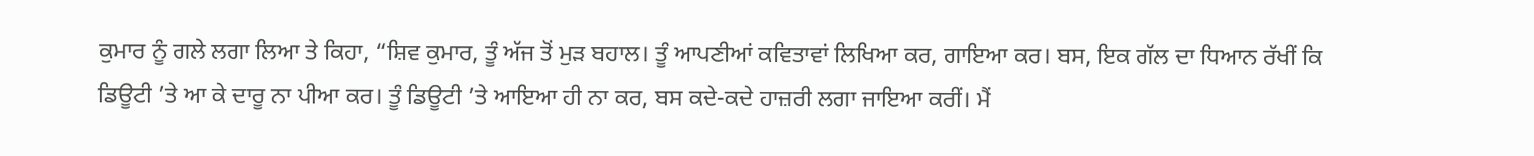ਕੁਮਾਰ ਨੂੰ ਗਲੇ ਲਗਾ ਲਿਆ ਤੇ ਕਿਹਾ, “ਸ਼ਿਵ ਕੁਮਾਰ, ਤੂੰ ਅੱਜ ਤੋਂ ਮੁੜ ਬਹਾਲ। ਤੂੰ ਆਪਣੀਆਂ ਕਵਿਤਾਵਾਂ ਲਿਖਿਆ ਕਰ, ਗਾਇਆ ਕਰ। ਬਸ, ਇਕ ਗੱਲ ਦਾ ਧਿਆਨ ਰੱਖੀਂ ਕਿ ਡਿਊਟੀ ’ਤੇ ਆ ਕੇ ਦਾਰੂ ਨਾ ਪੀਆ ਕਰ। ਤੂੰ ਡਿਊਟੀ ’ਤੇ ਆਇਆ ਹੀ ਨਾ ਕਰ, ਬਸ ਕਦੇ-ਕਦੇ ਹਾਜ਼ਰੀ ਲਗਾ ਜਾਇਆ ਕਰੀਂ। ਮੈਂ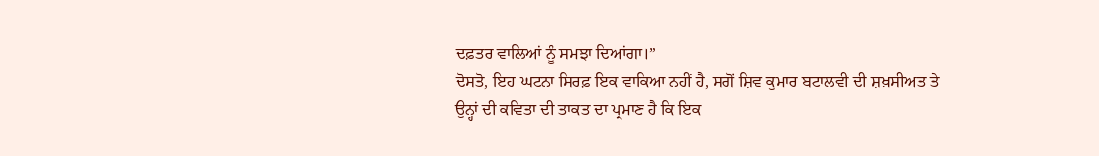ਦਫ਼ਤਰ ਵਾਲਿਆਂ ਨੂੰ ਸਮਝਾ ਦਿਆਂਗਾ।”
ਦੋਸਤੋ, ਇਹ ਘਟਨਾ ਸਿਰਫ਼ ਇਕ ਵਾਕਿਆ ਨਹੀਂ ਹੈ, ਸਗੋਂ ਸ਼ਿਵ ਕੁਮਾਰ ਬਟਾਲਵੀ ਦੀ ਸ਼ਖ਼ਸੀਅਤ ਤੇ ਉਨ੍ਹਾਂ ਦੀ ਕਵਿਤਾ ਦੀ ਤਾਕਤ ਦਾ ਪ੍ਰਮਾਣ ਹੈ ਕਿ ਇਕ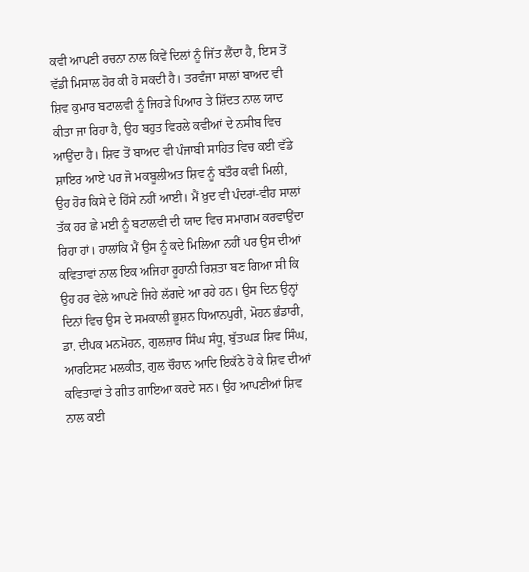ਕਵੀ ਆਪਣੀ ਰਚਨਾ ਨਾਲ ਕਿਵੇਂ ਦਿਲਾਂ ਨੂੰ ਜਿੱਤ ਲੈਂਦਾ ਹੈ, ਇਸ ਤੋਂ ਵੱਡੀ ਮਿਸਾਲ ਹੋਰ ਕੀ ਹੋ ਸਕਦੀ ਹੈ। ਤਰਵੰਜਾ ਸਾਲਾਂ ਬਾਅਦ ਵੀ ਸ਼ਿਵ ਕੁਮਾਰ ਬਟਾਲਵੀ ਨੂੰ ਜਿਹੜੇ ਪਿਆਰ ਤੇ ਸ਼ਿੱਦਤ ਨਾਲ ਯਾਦ ਕੀਤਾ ਜਾ ਰਿਹਾ ਹੈ, ਉਹ ਬਹੁਤ ਵਿਰਲੇ ਕਵੀਆਂ ਦੇ ਨਸੀਬ ਵਿਚ ਆਉਂਦਾ ਹੈ। ਸ਼ਿਵ ਤੋਂ ਬਾਅਦ ਵੀ ਪੰਜਾਬੀ ਸਾਹਿਤ ਵਿਚ ਕਈ ਵੱਡੇ ਸ਼ਾਇਰ ਆਏ ਪਰ ਜੋ ਮਕਬੂਲੀਅਤ ਸ਼ਿਵ ਨੂੰ ਬਤੌਰ ਕਵੀ ਮਿਲੀ, ਉਹ ਹੋਰ ਕਿਸੇ ਦੇ ਹਿੱਸੇ ਨਹੀਂ ਆਈ। ਮੈਂ ਖ਼ੁਦ ਵੀ ਪੰਦਰਾਂ-ਵੀਹ ਸਾਲਾਂ ਤੱਕ ਹਰ ਛੇ ਮਈ ਨੂੰ ਬਟਾਲਵੀ ਦੀ ਯਾਦ ਵਿਚ ਸਮਾਗਮ ਕਰਵਾਉਂਦਾ ਰਿਹਾ ਹਾਂ। ਹਾਲਾਂਕਿ ਮੈਂ ਉਸ ਨੂੰ ਕਦੇ ਮਿਲਿਆ ਨਹੀਂ ਪਰ ਉਸ ਦੀਆਂ ਕਵਿਤਾਵਾਂ ਨਾਲ ਇਕ ਅਜਿਹਾ ਰੂਹਾਨੀ ਰਿਸ਼ਤਾ ਬਣ ਗਿਆ ਸੀ ਕਿ ਉਹ ਹਰ ਵੇਲੇ ਆਪਣੇ ਜਿਹੇ ਲੱਗਦੇ ਆ ਰਹੇ ਹਨ। ਉਸ ਦਿਨ ਉਨ੍ਹਾਂ ਦਿਨਾਂ ਵਿਚ ਉਸ ਦੇ ਸਮਕਾਲੀ ਭੂਸ਼ਨ ਧਿਆਨਪੁਰੀ, ਮੋਹਨ ਭੰਡਾਰੀ, ਡਾ. ਦੀਪਕ ਮਨਮੋਹਨ, ਗੁਲਜ਼ਾਰ ਸਿੰਘ ਸੰਧੂ, ਬੁੱਤਘੜ ਸ਼ਿਵ ਸਿੰਘ, ਆਰਟਿਸਟ ਮਲਕੀਤ, ਗੁਲ ਚੌਹਾਨ ਆਦਿ ਇਕੱਠੇ ਹੋ ਕੇ ਸ਼ਿਵ ਦੀਆਂ ਕਵਿਤਾਵਾਂ ਤੇ ਗੀਤ ਗਾਇਆ ਕਰਦੇ ਸਨ। ਉਹ ਆਪਣੀਆਂ ਸ਼ਿਵ ਨਾਲ ਕਈ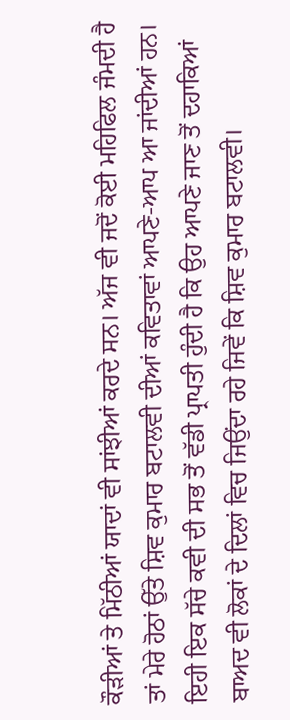ਕੌੜੀਆਂ ਤੇ ਮਿੱਠੀਆਂ ਯਾਦਾਂ ਵੀ ਸਾਂਝੀਆਂ ਕਰਦੇ ਸਨ। ਅੱਜ ਵੀ ਜਦੋਂ ਕੋਈ ਮਹਿਫਿਲ ਜੰਮਦੀ ਹੈ ਤਾਂ ਮੇਰੇ ਹੋਠਾਂ ਉੱਤੇ ਸ਼ਿਵ ਕੁਮਾਰ ਬਟਾਲਵੀ ਦੀਆਂ ਕਵਿਤਾਵਾਂ ਆਪਣੇ-ਆਪ ਆ ਜਾਂਦੀਆਂ ਹਨ। ਇਹੀ ਇਕ ਸੱਚੇ ਕਵੀ ਦੀ ਸਭ ਤੋਂ ਵੱਡੀ ਪ੍ਰਾਪਤੀ ਹੁੰਦੀ ਹੈ ਕਿ ਉਹ ਆਪਣੇ ਜਾਣ ਤੋਂ ਦਹਾਕਿਆਂ ਬਾਅਦ ਵੀ ਲੋਕਾਂ ਦੇ ਦਿਲਾਂ ਵਿਚ ਜਿਉਂਦਾ ਰਹੇ ਜਿਵੇਂ ਕਿ ਸ਼ਿਵ ਕੁਮਾਰ ਬਟਾਲਵੀ।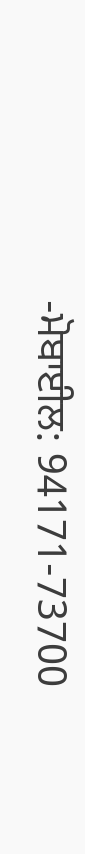-ਮੋਬਾਈਲ: 94171-73700